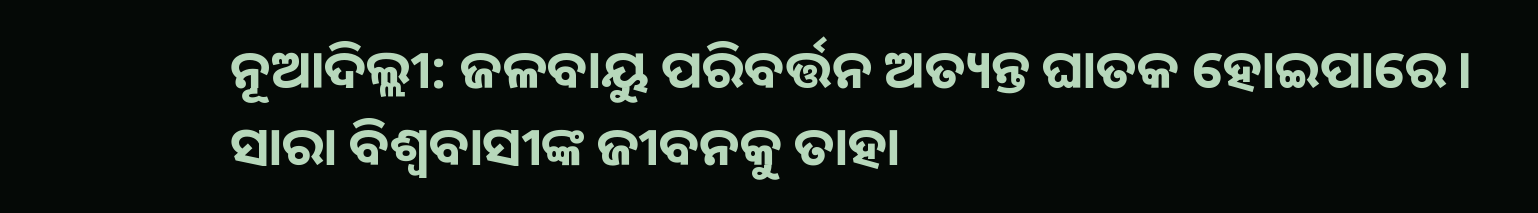ନୂଆଦିଲ୍ଲୀ: ଜଳବାୟୁ ପରିବର୍ତ୍ତନ ଅତ୍ୟନ୍ତ ଘାତକ ହୋଇପାରେ। ସାରା ବିଶ୍ବବାସୀଙ୍କ ଜୀବନକୁ ତାହା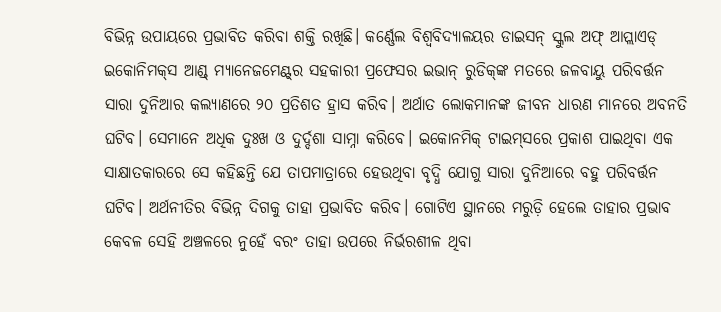ବିଭିନ୍ନ ଉପାୟରେ ପ୍ରଭାବିତ କରିବା ଶକ୍ତି ରଖିଛି। କର୍ଣ୍ଣେଲ ବିଶ୍ବବିଦ୍ୟାଳୟର ଡାଇସନ୍ ସ୍କୁଲ ଅଫ୍‌ ଆପ୍ଲାଏଡ୍‌ ଇକୋନିମକ୍‌ସ ଆଣ୍ଡ୍‌ ମ୍ୟାନେଜମେଣ୍ଟ୍‌ର ସହକାରୀ ପ୍ରଫେସର ଇଭାନ୍ ରୁଡିକ୍‌ଙ୍କ ମତରେ ଜଳବାୟୁ ପରିବର୍ତ୍ତନ ସାରା ଦୁନିଆର କଲ୍ୟାଣରେ ୨୦ ପ୍ରତିଶତ ହ୍ରାସ କରିବ। ଅର୍ଥାତ ଲୋକମାନଙ୍କ ଜୀବନ ଧାରଣ ମାନରେ ଅବନତି ଘଟିବ। ସେମାନେ ଅଧିକ ଦୁଃଖ ଓ ଦୁର୍ଦ୍ଦଶା ସାମ୍ନା କରିବେ। ଇକୋନମିକ୍ ଟାଇମ୍‌ସରେ ପ୍ରକାଶ ପାଇଥିବା ଏକ ସାକ୍ଷାତକାରରେ ସେ କହିଛନ୍ତି ଯେ ତାପମାତ୍ରାରେ ହେଉଥିବା ବୃଦ୍ଧି ଯୋଗୁ ସାରା ଦୁନିଆରେ ବହୁ ପରିବର୍ତ୍ତନ ଘଟିବ। ଅର୍ଥନୀତିର ବିଭିନ୍ନ ଦିଗକୁ ତାହା ପ୍ରଭାବିତ କରିବ। ଗୋଟିଏ ସ୍ଥାନରେ ମରୁଡ଼ି ହେଲେ ତାହାର ପ୍ରଭାବ କେ‌ବଳ ସେହି ଅଞ୍ଚଳରେ ନୁହେଁ ବରଂ ତାହା ଉପରେ ନିର୍ଭରଶୀଳ ଥିବା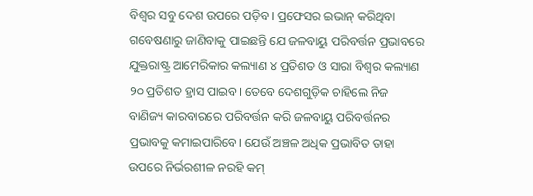ବିଶ୍ବର ସବୁ ଦେଶ ଉପରେ ପଡ଼ିବ। ପ୍ରଫେସର ଇଭାନ୍ କରିଥିବା ଗବେଷଣାରୁ ଜାଣିବାକୁ ପାଇଛନ୍ତି ଯେ ଜଳବାୟୁ ପରିବର୍ତ୍ତନ ପ୍ରଭାବରେ ଯୁକ୍ତରାଷ୍ଟ୍ର ଆମେରିକାର କଲ୍ୟାଣ ୪ ପ୍ରତିଶତ ଓ ସାରା ବିଶ୍ବର କଲ୍ୟାଣ ୨୦ ପ୍ରତିଶତ ହ୍ରାସ ପାଇବ। ତେବେ ଦେଶଗୁଡ଼ିକ ଚାହିଲେ ନିଜ ବାଣିଜ୍ୟ କାରବାରରେ ପରିବର୍ତ୍ତନ କରି ଜଳବାୟୁ ପରିବର୍ତ୍ତନର ପ୍ରଭାବକୁ କମାଇପାରିବେ। ଯେଉଁ ଅଞ୍ଚଳ ଅଧିକ ପ୍ରଭାବିତ ତାହା ଉପରେ ନିର୍ଭରଶୀଳ ନରହି କମ୍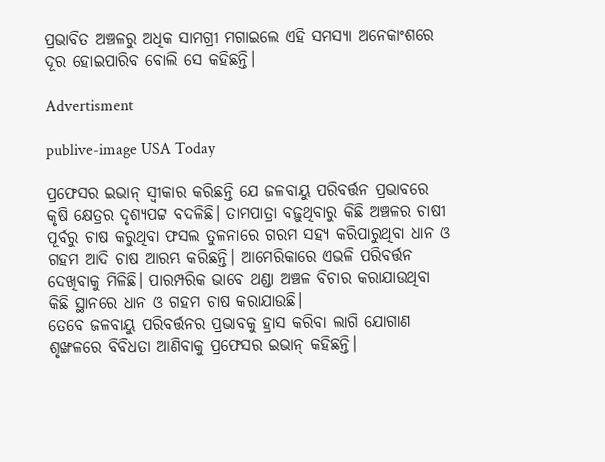ପ୍ରଭାବିତ ଅଞ୍ଚଳରୁ ଅଧିକ ସାମଗ୍ରୀ ମଗାଇଲେ ଏହି ସମସ୍ୟା ଅନେକାଂଶରେ ଦୂର ହୋଇପାରିବ ବୋଲି ସେ କହିଛନ୍ତି।

Advertisment

publive-image USA Today

ପ୍ରଫେସର ଇଭାନ୍ ସ୍ବୀକାର କରିଛନ୍ତି ଯେ ଜଳବାୟୁ ପରିବର୍ତ୍ତନ ପ୍ରଭାବରେ କୃଷି କ୍ଷେତ୍ରର ଦୃଶ୍ୟପଟ୍ଟ ବଦଳିଛି। ତାମପାତ୍ରା ବଢ଼ୁଥିବାରୁ କିଛି ଅଞ୍ଚଳର ଚାଷୀ ପୂର୍ବରୁ ଚାଷ କରୁଥିବା ଫସଲ ତୁଳନାରେ ଗରମ ସହ୍ୟ କରିପାରୁଥିବା ଧାନ ଓ ଗହମ ଆଦି ଚାଷ ଆରମ୍ଭ କରିଛନ୍ତି। ଆମେରିକାରେ ଏଭଳି ପରିବର୍ତ୍ତନ ଦେଖିବାକୁ ମିଳିଛି। ପାରମ୍ପରିକ ଭାବେ ଥଣ୍ଡା ଅଞ୍ଚଳ ବିଚାର କରାଯାଉଥିବା କିଛି ସ୍ଥାନରେ ଧାନ ଓ ଗହମ ଚାଷ କରାଯାଉଛି। ‌
ତେବେ ଜଳବାୟୁ ପରିବର୍ତ୍ତନର ପ୍ରଭାବକୁ ହ୍ରାସ କରିବା ଲାଗି ଯୋଗାଣ ଶୃଙ୍ଖଳରେ ବିବିଧତା ଆଣିବାକୁ ପ୍ରଫେସର ଇଭାନ୍ କହିଛନ୍ତି।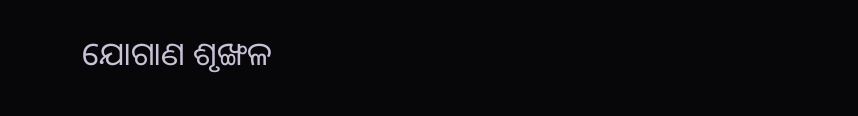ଯୋଗାଣ ଶୃଙ୍ଖଳ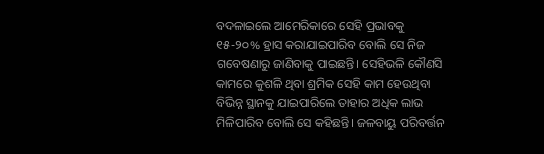ବଦଳାଇଲେ ଆମେରିକା‌ରେ ସେହି ପ୍ରଭାବକୁ ୧୫-୨୦% ହ୍ରାସ କରାଯାଇପାରିବ ବୋଲି ସେ ନିଜ ଗବେଷଣାରୁ ଜାଣିବାକୁ ପାଇଛନ୍ତି। ସେହିଭଳି କୌଣସି କାମରେ କୁଶଳି ଥିବା ଶ୍ରମିକ ସେହି କାମ ହେଉଥିବା ବିଭିନ୍ନ ସ୍ଥାନକୁ ଯାଇପାରିଲେ ତାହାର ଅଧିକ ଲାଭ ମିଳିପାରିବ ବୋଲି ସେ କହିଛନ୍ତି। ଜଳବାୟୁ ପରିବର୍ତ୍ତନ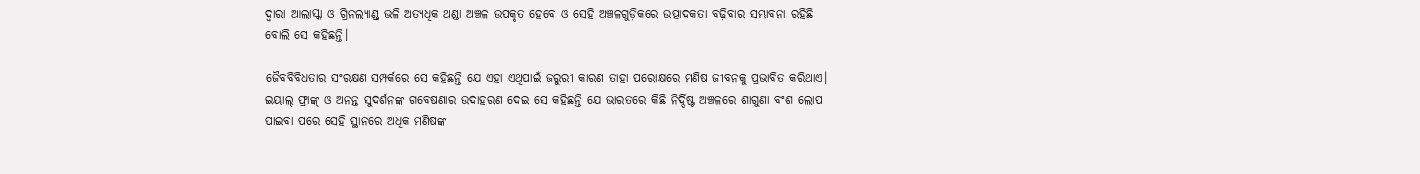ଦ୍ବାରା ଆଲାସ୍କା ଓ ଗ୍ରିନଲ୍ୟାଣ୍ଡ୍‌ ଭଳି ଅତ୍ୟଧିକ ଥଣ୍ଡା ଅଞ୍ଚଳ ଉପକୃତ ହେବେ ଓ ସେହି ଅଞ୍ଚଳଗୁଡ଼ିକରେ ଉତ୍ପାଦକତା ବଢ଼ିବାର ସମ୍ଭାବନା ରହିଛି ବୋଲି ସେ କହିଛନ୍ତି।

ଜୈବବିବିଧତାର ସଂରକ୍ଷଣ ସମ୍ପର୍କରେ ସେ କହିଛନ୍ତି ଯେ ଏହା ଏଥିପାଇଁ ଜରୁରୀ କାରଣ ତାହା ପରୋକ୍ଷରେ ମଣିଷ ଜୀବନକୁ ପ୍ରଭାବିତ କରିଥାଏ। ଇୟାଲ୍‌ ଫ୍ରାଙ୍କ୍ ଓ ଅନନ୍ତ ସୁଦର୍ଶନଙ୍କ ଗବେଷଣାର ଉଦାହରଣ ଦେଇ ସେ କହିଛନ୍ତି ଯେ ଭାରତରେ କିଛି ନିର୍ଦ୍ଦିଷ୍ଟ ଅଞ୍ଚଳରେ ଶାଗୁଣା ବଂଶ ଲୋପ ପାଇବା ପରେ ସେହି ସ୍ଥାନରେ ଅଧିକ ମଣିଷଙ୍କ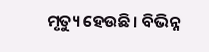ମୃତ୍ୟୁ ହେଉଛି। ବିଭିନ୍ନ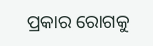ପ୍ରକାର ରୋଗକୁ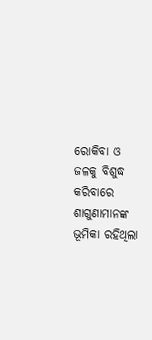ରୋକିବା ଓ ଜଳକୁ ବିଶୁଦ୍ଧ କରିବାରେ ଶାଗୁଣାମାନଙ୍କ ଭୂମିକା ରହିଥିଲା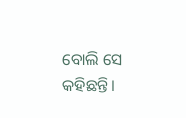ବୋଲି ସେ କହିଛନ୍ତି।